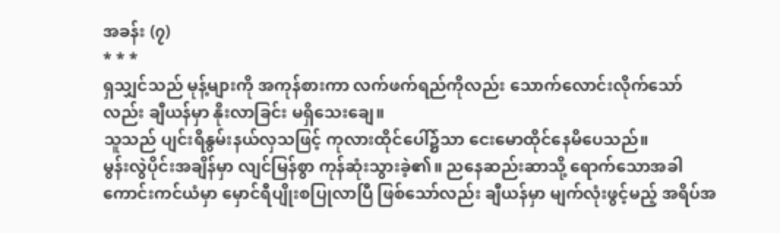အခန်း (၇)
* * *
ရှသျှင်သည် မုန့်များကို အကုန်စားကာ လက်ဖက်ရည်ကိုလည်း သောက်လောင်းလိုက်သော်လည်း ချီယန်မှာ နိုးလာခြင်း မရှိသေးချေ။
သူသည် ပျင်းရိနွမ်းနယ်လှသဖြင့် ကုလားထိုင်ပေါ်၌သာ ငေးမောထိုင်နေမိပေသည်။
မွန်းလွဲပိုင်းအချိန်မှာ လျင်မြန်စွာ ကုန်ဆုံးသွားခဲ့၏။ ညနေဆည်းဆာသို့ ရောက်သောအခါ ကောင်းကင်ယံမှာ မှောင်ရီပျိုးစပြုလာပြီ ဖြစ်သော်လည်း ချီယန်မှာ မျက်လုံးဖွင့်မည့် အရိပ်အ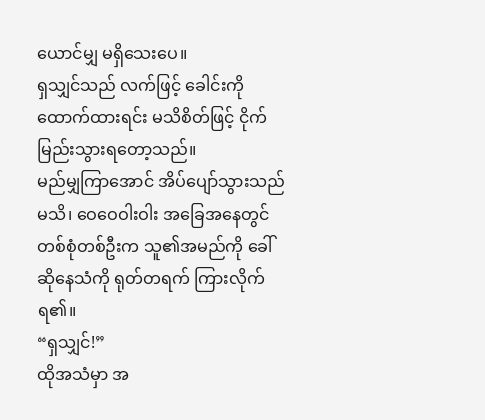ယောင်မျှ မရှိသေးပေ။
ရှသျှင်သည် လက်ဖြင့် ခေါင်းကို ထောက်ထားရင်း မသိစိတ်ဖြင့် ငိုက်မြည်းသွားရတော့သည်။
မည်မျှကြာအောင် အိပ်ပျော်သွားသည်မသိ၊ ဝေဝေဝါးဝါး အခြေအနေတွင် တစ်စုံတစ်ဦးက သူ၏အမည်ကို ခေါ်ဆိုနေသံကို ရုတ်တရက် ကြားလိုက်ရ၏။
“ရှသျှင်!”
ထိုအသံမှာ အ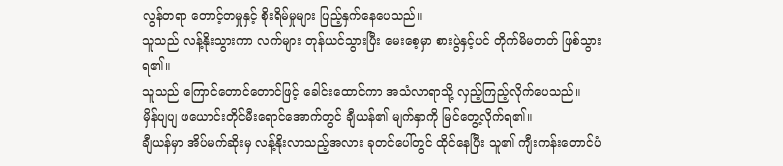လွန်တရာ တောင့်တမှုနှင့် စိုးရိမ်မှုများ ပြည့်နှက်နေပေသည်။
သူသည် လန့်နိုးသွားကာ လက်များ တုန်ယင်သွားပြီး မေးစေ့မှာ စားပွဲနှင့်ပင် တိုက်မိမတတ် ဖြစ်သွားရ၏။
သူသည် ကြောင်တောင်တောင်ဖြင့် ခေါင်းထောင်ကာ အသံလာရာသို့ လှည့်ကြည့်လိုက်ပေသည်။
မှိန်ပျပျ ဖယောင်းတိုင်မီးရောင်အောက်တွင် ချီယန်၏ မျက်နှာကို မြင်တွေ့လိုက်ရ၏။
ချီယန်မှာ အိပ်မက်ဆိုးမှ လန့်နိုးလာသည့်အလား ခုတင်ပေါ်တွင် ထိုင်နေပြီး သူ၏ ကျီးကန်းတောင်ပံ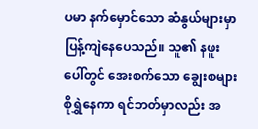ပမာ နက်မှောင်သော ဆံနွယ်များမှာ ပြန့်ကျဲနေပေသည်။ သူ၏ နဖူးပေါ်တွင် အေးစက်သော ချွေးစများ စိုရွှဲနေကာ ရင်ဘတ်မှာလည်း အ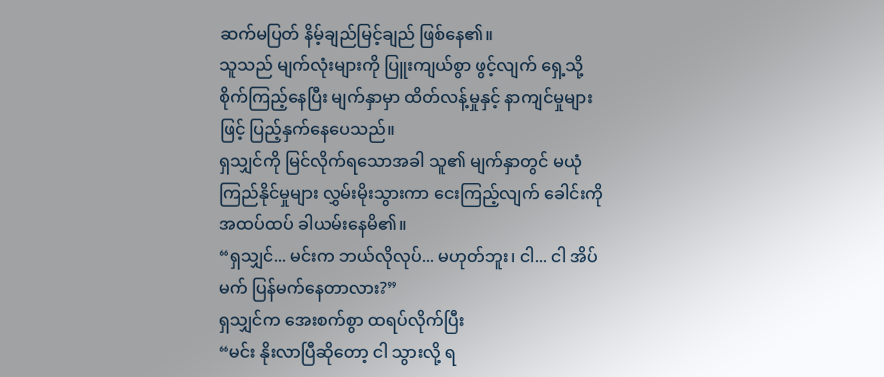ဆက်မပြတ် နိမ့်ချည်မြင့်ချည် ဖြစ်နေ၏။
သူသည် မျက်လုံးများကို ပြူးကျယ်စွာ ဖွင့်လျက် ရှေ့သို့ စိုက်ကြည့်နေပြီး မျက်နှာမှာ ထိတ်လန့်မှုနှင့် နာကျင်မှုများဖြင့် ပြည့်နှက်နေပေသည်။
ရှသျှင်ကို မြင်လိုက်ရသောအခါ သူ၏ မျက်နှာတွင် မယုံကြည်နိုင်မှုများ လွှမ်းမိုးသွားကာ ငေးကြည့်လျက် ခေါင်းကို အထပ်ထပ် ခါယမ်းနေမိ၏။
“ရှသျှင်... မင်းက ဘယ်လိုလုပ်... မဟုတ်ဘူး၊ ငါ... ငါ အိပ်မက် ပြန်မက်နေတာလား?”
ရှသျှင်က အေးစက်စွာ ထရပ်လိုက်ပြီး
“မင်း နိုးလာပြီဆိုတော့ ငါ သွားလို့ ရ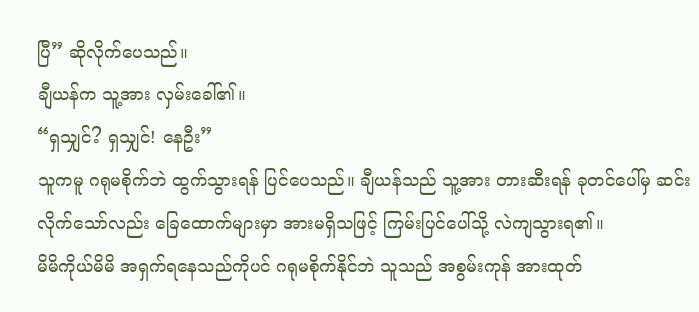ပြီ” ဆိုလိုက်ပေသည်။
ချီယန်က သူ့အား လှမ်းခေါ်၏။
“ရှသျှင်? ရှသျှင်! နေဦး”
သူကမူ ဂရုမစိုက်ဘဲ ထွက်သွားရန် ပြင်ပေသည်။ ချီယန်သည် သူ့အား တားဆီးရန် ခုတင်ပေါ်မှ ဆင်းလိုက်သော်လည်း ခြေထောက်များမှာ အားမရှိသဖြင့် ကြမ်းပြင်ပေါ်သို့ လဲကျသွားရ၏။
မိမိကိုယ်မိမိ အရှက်ရနေသည်ကိုပင် ဂရုမစိုက်နိုင်ဘဲ သူသည် အစွမ်းကုန် အားထုတ်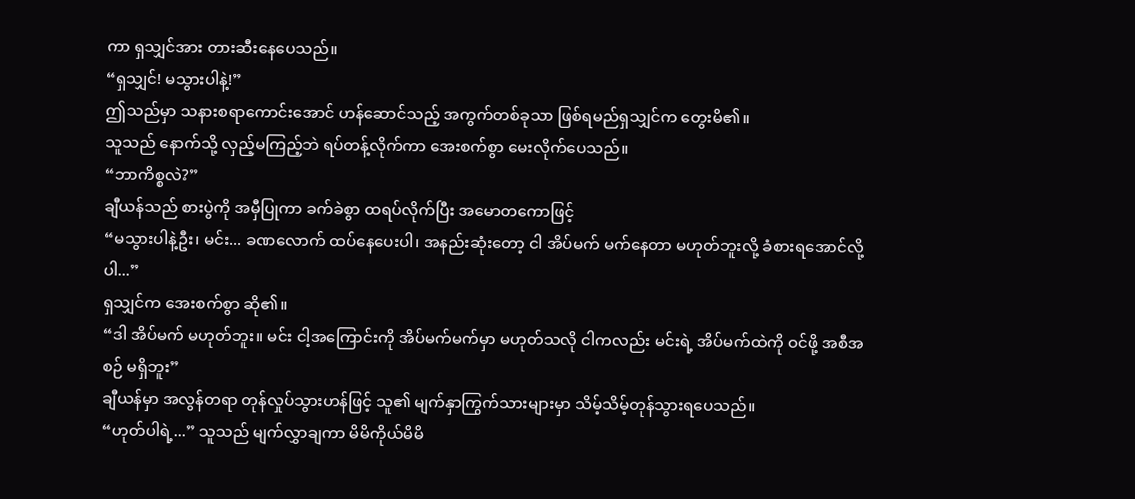ကာ ရှသျှင်အား တားဆီးနေပေသည်။
“ရှသျှင်! မသွားပါနဲ့!”
ဤသည်မှာ သနားစရာကောင်းအောင် ဟန်ဆောင်သည့် အကွက်တစ်ခုသာ ဖြစ်ရမည်ရှသျှင်က တွေးမိ၏။
သူသည် နောက်သို့ လှည့်မကြည့်ဘဲ ရပ်တန့်လိုက်ကာ အေးစက်စွာ မေးလိုက်ပေသည်။
“ဘာကိစ္စလဲ?”
ချီယန်သည် စားပွဲကို အမှီပြုကာ ခက်ခဲစွာ ထရပ်လိုက်ပြီး အမောတကောဖြင့်
“မသွားပါနဲ့ဦး၊ မင်း... ခဏလောက် ထပ်နေပေးပါ၊ အနည်းဆုံးတော့ ငါ အိပ်မက် မက်နေတာ မဟုတ်ဘူးလို့ ခံစားရအောင်လို့ပါ...”
ရှသျှင်က အေးစက်စွာ ဆို၏။
“ဒါ အိပ်မက် မဟုတ်ဘူး။ မင်း ငါ့အကြောင်းကို အိပ်မက်မက်မှာ မဟုတ်သလို ငါကလည်း မင်းရဲ့ အိပ်မက်ထဲကို ဝင်ဖို့ အစီအစဉ် မရှိဘူး”
ချီယန်မှာ အလွန်တရာ တုန်လှုပ်သွားဟန်ဖြင့် သူ၏ မျက်နှာကြွက်သားများမှာ သိမ့်သိမ့်တုန်သွားရပေသည်။
“ဟုတ်ပါရဲ့...” သူသည် မျက်လွှာချကာ မိမိကိုယ်မိမိ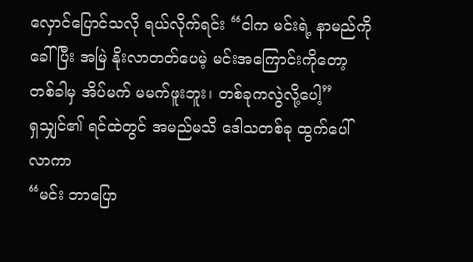လှောင်ပြောင်သလို ရယ်လိုက်ရင်း “ငါက မင်းရဲ့ နာမည်ကို ခေါ်ပြီး အမြဲ နိုးလာတတ်ပေမဲ့ မင်းအကြောင်းကိုတော့ တစ်ခါမှ အိပ်မက် မမက်ဖူးဘူး၊ တစ်ခုကလွဲလို့ပေါ့”
ရှသျှင်၏ ရင်ထဲတွင် အမည်မသိ ဒေါသတစ်ခု ထွက်ပေါ်လာကာ
“မင်း ဘာပြော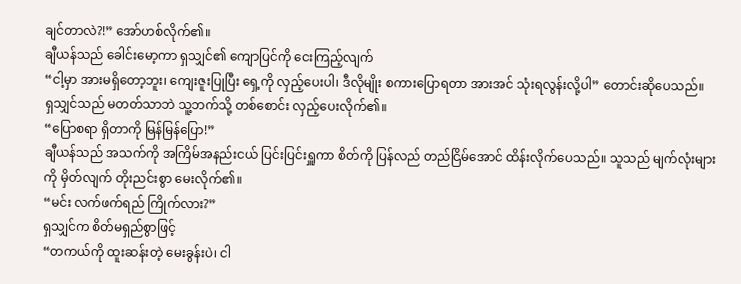ချင်တာလဲ?!” အော်ဟစ်လိုက်၏။
ချီယန်သည် ခေါင်းမော့ကာ ရှသျှင်၏ ကျောပြင်ကို ငေးကြည့်လျက်
“ငါ့မှာ အားမရှိတော့ဘူး၊ ကျေးဇူးပြုပြီး ရှေ့ကို လှည့်ပေးပါ၊ ဒီလိုမျိုး စကားပြောရတာ အားအင် သုံးရလွန်းလို့ပါ” တောင်းဆိုပေသည်။
ရှသျှင်သည် မတတ်သာဘဲ သူ့ဘက်သို့ တစ်စောင်း လှည့်ပေးလိုက်၏။
“ပြောစရာ ရှိတာကို မြန်မြန်ပြော!”
ချီယန်သည် အသက်ကို အကြိမ်အနည်းငယ် ပြင်းပြင်းရှူကာ စိတ်ကို ပြန်လည် တည်ငြိမ်အောင် ထိန်းလိုက်ပေသည်။ သူသည် မျက်လုံးများကို မှိတ်လျက် တိုးညင်းစွာ မေးလိုက်၏။
“မင်း လက်ဖက်ရည် ကြိုက်လား?”
ရှသျှင်က စိတ်မရှည်စွာဖြင့်
“တကယ်ကို ထူးဆန်းတဲ့ မေးခွန်းပဲ၊ ငါ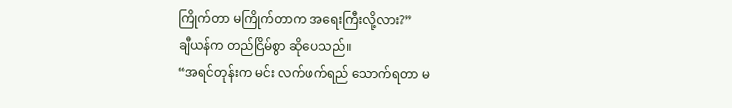ကြိုက်တာ မကြိုက်တာက အရေးကြီးလို့လား?”
ချီယန်က တည်ငြိမ်စွာ ဆိုပေသည်။
“အရင်တုန်းက မင်း လက်ဖက်ရည် သောက်ရတာ မ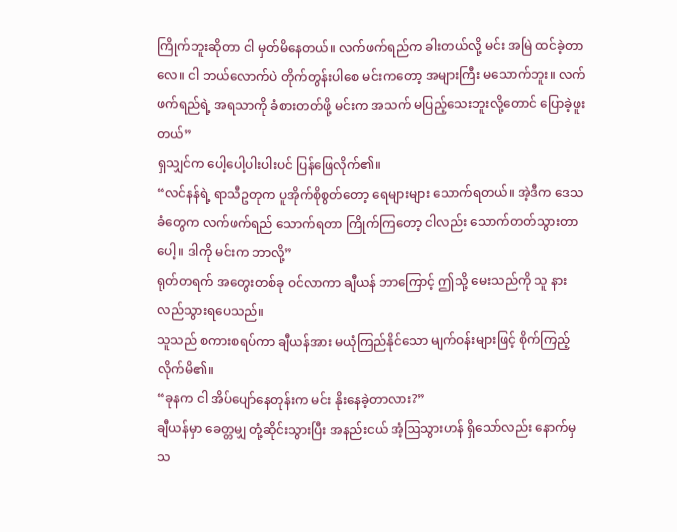ကြိုက်ဘူးဆိုတာ ငါ မှတ်မိနေတယ်။ လက်ဖက်ရည်က ခါးတယ်လို့ မင်း အမြဲ ထင်ခဲ့တာလေ။ ငါ ဘယ်လောက်ပဲ တိုက်တွန်းပါစေ မင်းကတော့ အများကြီး မသောက်ဘူး။ လက်ဖက်ရည်ရဲ့ အရသာကို ခံစားတတ်ဖို့ မင်းက အသက် မပြည့်သေးဘူးလို့တောင် ပြောခဲ့ဖူးတယ်”
ရှသျှင်က ပေါ့ပေါ့ပါးပါးပင် ပြန်ဖြေလိုက်၏။
“လင်နန်ရဲ့ ရာသီဥတုက ပူအိုက်စိုစွတ်တော့ ရေများများ သောက်ရတယ်။ အဲ့ဒီက ဒေသခံတွေက လက်ဖက်ရည် သောက်ရတာ ကြိုက်ကြတော့ ငါလည်း သောက်တတ်သွားတာပေါ့။ ဒါကို မင်းက ဘာလို့”
ရုတ်တရက် အတွေးတစ်ခု ဝင်လာကာ ချီယန် ဘာကြောင့် ဤသို့ မေးသည်ကို သူ နားလည်သွားရပေသည်။
သူသည် စကားစရပ်ကာ ချီယန်အား မယုံကြည်နိုင်သော မျက်ဝန်းများဖြင့် စိုက်ကြည့်လိုက်မိ၏။
“ခုနက ငါ အိပ်ပျော်နေတုန်းက မင်း နိုးနေခဲ့တာလား?”
ချီယန်မှာ ခေတ္တမျှ တုံ့ဆိုင်းသွားပြီး အနည်းငယ် အံ့ဩသွားဟန် ရှိသော်လည်း နောက်မှ သ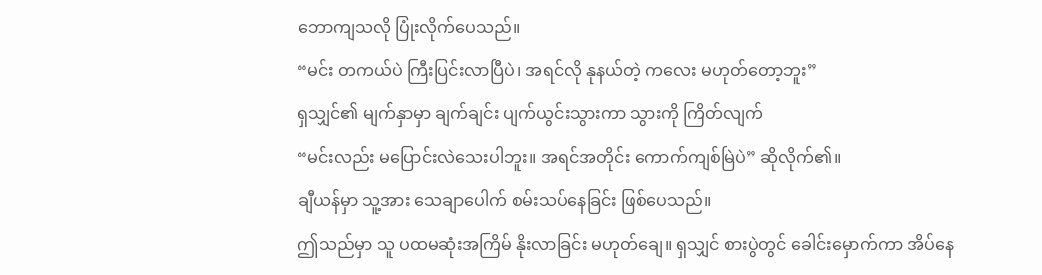ဘောကျသလို ပြုံးလိုက်ပေသည်။
“မင်း တကယ်ပဲ ကြီးပြင်းလာပြီပဲ၊ အရင်လို နုနယ်တဲ့ ကလေး မဟုတ်တော့ဘူး”
ရှသျှင်၏ မျက်နှာမှာ ချက်ချင်း ပျက်ယွင်းသွားကာ သွားကို ကြိတ်လျက်
“မင်းလည်း မပြောင်းလဲသေးပါဘူး။ အရင်အတိုင်း ကောက်ကျစ်မြဲပဲ” ဆိုလိုက်၏။
ချီယန်မှာ သူ့အား သေချာပေါက် စမ်းသပ်နေခြင်း ဖြစ်ပေသည်။
ဤသည်မှာ သူ ပထမဆုံးအကြိမ် နိုးလာခြင်း မဟုတ်ချေ။ ရှသျှင် စားပွဲတွင် ခေါင်းမှောက်ကာ အိပ်နေ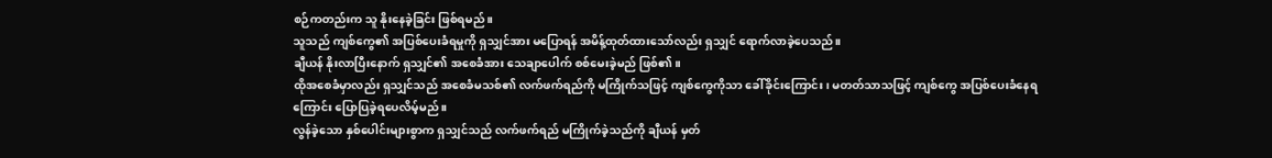စဉ်ကတည်းက သူ နိုးနေခဲ့ခြင်း ဖြစ်ရမည်။
သူသည် ကျစ်ကွေ၏ အပြစ်ပေးခံရမှုကို ရှသျှင်အား မပြောရန် အမိန့်ထုတ်ထားသော်လည်း ရှသျှင် ရောက်လာခဲ့ပေသည်။
ချီယန် နိုးလာပြီးနောက် ရှသျှင်၏ အစေခံအား သေချာပေါက် စစ်မေးခဲ့မည် ဖြစ်၏။
ထိုအစေခံမှာလည်း ရှသျှင်သည် အစေခံမသစ်၏ လက်ဖက်ရည်ကို မကြိုက်သဖြင့် ကျစ်ကွေကိုသာ ခေါ်ခိုင်းကြောင်း၊ မတတ်သာသဖြင့် ကျစ်ကွေ အပြစ်ပေးခံနေရကြောင်း ပြောပြခဲ့ရပေလိမ့်မည်။
လွန်ခဲ့သော နှစ်ပေါင်းများစွာက ရှသျှင်သည် လက်ဖက်ရည် မကြိုက်ခဲ့သည်ကို ချီယန် မှတ်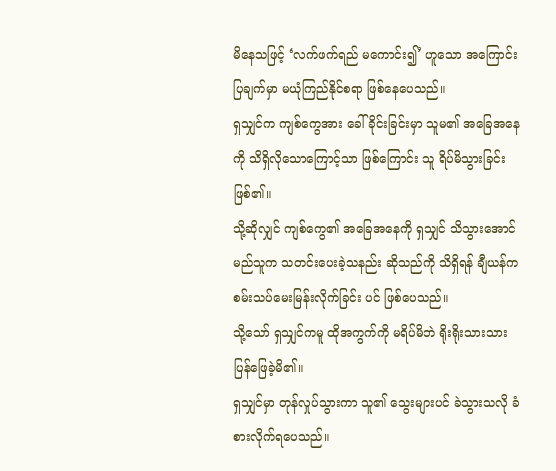မိနေသဖြင့် ‘လက်ဖက်ရည် မကောင်း၍’ ဟူသော အကြောင်းပြချက်မှာ မယုံကြည်နိုင်စရာ ဖြစ်နေပေသည်။
ရှသျှင်က ကျစ်ကွေအား ခေါ်ခိုင်းခြင်းမှာ သူမ၏ အခြေအနေကို သိရှိလိုသောကြောင့်သာ ဖြစ်ကြောင်း သူ ရိပ်မိသွားခြင်း ဖြစ်၏။
သို့ဆိုလျှင် ကျစ်ကွေ၏ အခြေအနေကို ရှသျှင် သိသွားအောင် မည်သူက သတင်းပေးခဲ့သနည်း ဆိုသည်ကို သိရှိရန် ချီယန်က စမ်းသပ်မေးမြန်းလိုက်ခြင်း ပင် ဖြစ်ပေသည်။
သို့သော် ရှသျှင်ကမူ ထိုအကွက်ကို မရိပ်မိဘဲ ရိုးရိုးသားသား ပြန်ဖြေခဲ့မိ၏။
ရှသျှင်မှာ တုန်လှုပ်သွားကာ သူ၏ သွေးများပင် ခဲသွားသလို ခံစားလိုက်ရပေသည်။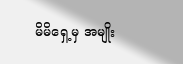မိမိရှေ့မှ အမျိုး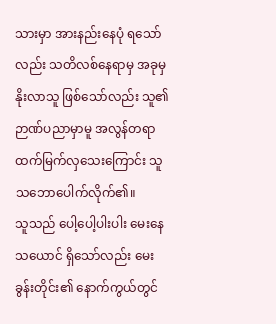သားမှာ အားနည်းနေပုံ ရသော်လည်း သတိလစ်နေရာမှ အခုမှ နိုးလာသူ ဖြစ်သော်လည်း သူ၏ ဉာဏ်ပညာမှာမူ အလွန်တရာ ထက်မြက်လှသေးကြောင်း သူ သဘောပေါက်လိုက်၏။
သူသည် ပေါ့ပေါ့ပါးပါး မေးနေသယောင် ရှိသော်လည်း မေးခွန်းတိုင်း၏ နောက်ကွယ်တွင်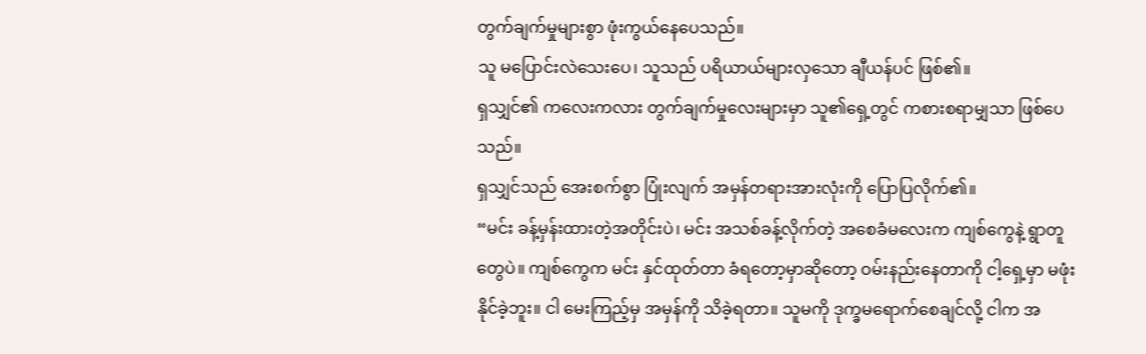တွက်ချက်မှုများစွာ ဖုံးကွယ်နေပေသည်။
သူ မပြောင်းလဲသေးပေ၊ သူသည် ပရိယာယ်များလှသော ချီယန်ပင် ဖြစ်၏။
ရှသျှင်၏ ကလေးကလား တွက်ချက်မှုလေးများမှာ သူ၏ရှေ့တွင် ကစားစရာမျှသာ ဖြစ်ပေသည်။
ရှသျှင်သည် အေးစက်စွာ ပြုံးလျက် အမှန်တရားအားလုံးကို ပြောပြလိုက်၏။
“မင်း ခန့်မှန်းထားတဲ့အတိုင်းပဲ၊ မင်း အသစ်ခန့်လိုက်တဲ့ အစေခံမလေးက ကျစ်ကွေနဲ့ ရွာတူတွေပဲ။ ကျစ်ကွေက မင်း နှင်ထုတ်တာ ခံရတော့မှာဆိုတော့ ဝမ်းနည်းနေတာကို ငါ့ရှေ့မှာ မဖုံးနိုင်ခဲ့ဘူး။ ငါ မေးကြည့်မှ အမှန်ကို သိခဲ့ရတာ။ သူမကို ဒုက္ခမရောက်စေချင်လို့ ငါက အ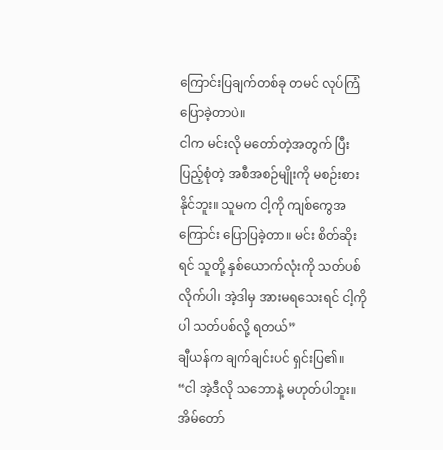ကြောင်းပြချက်တစ်ခု တမင် လုပ်ကြံပြောခဲ့တာပဲ။
ငါက မင်းလို မတော်တဲ့အတွက် ပြီးပြည့်စုံတဲ့ အစီအစဉ်မျိုးကို မစဉ်းစားနိုင်ဘူး။ သူမက ငါ့ကို ကျစ်ကွေအကြောင်း ပြောပြခဲ့တာ။ မင်း စိတ်ဆိုးရင် သူတို့ နှစ်ယောက်လုံးကို သတ်ပစ်လိုက်ပါ၊ အဲ့ဒါမှ အားမရသေးရင် ငါ့ကိုပါ သတ်ပစ်လို့ ရတယ်”
ချီယန်က ချက်ချင်းပင် ရှင်းပြ၏။
“ငါ အဲ့ဒီလို သဘောနဲ့ မဟုတ်ပါဘူး။ အိမ်တော်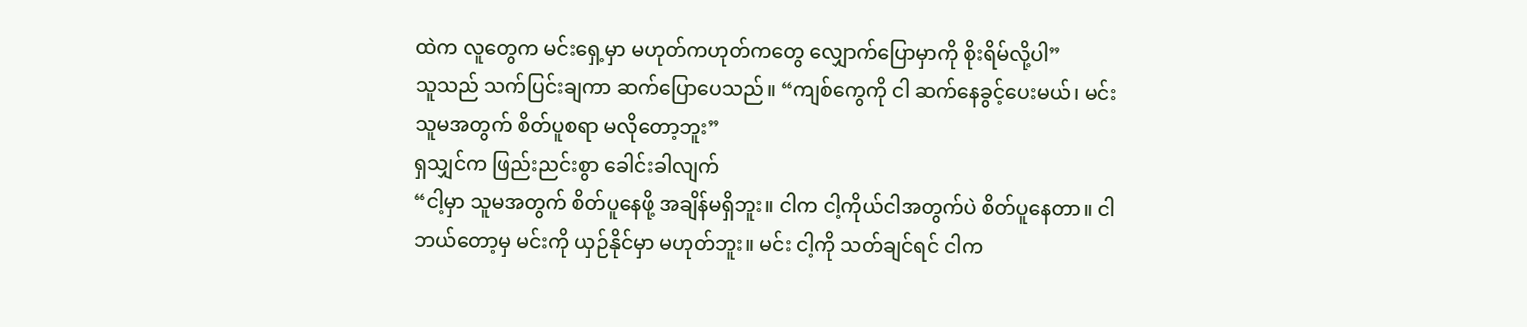ထဲက လူတွေက မင်းရှေ့မှာ မဟုတ်ကဟုတ်ကတွေ လျှောက်ပြောမှာကို စိုးရိမ်လို့ပါ”
သူသည် သက်ပြင်းချကာ ဆက်ပြောပေသည်။ “ကျစ်ကွေကို ငါ ဆက်နေခွင့်ပေးမယ်၊ မင်း သူမအတွက် စိတ်ပူစရာ မလိုတော့ဘူး”
ရှသျှင်က ဖြည်းညင်းစွာ ခေါင်းခါလျက်
“ငါ့မှာ သူမအတွက် စိတ်ပူနေဖို့ အချိန်မရှိဘူး။ ငါက ငါ့ကိုယ်ငါအတွက်ပဲ စိတ်ပူနေတာ။ ငါ ဘယ်တော့မှ မင်းကို ယှဉ်နိုင်မှာ မဟုတ်ဘူး။ မင်း ငါ့ကို သတ်ချင်ရင် ငါက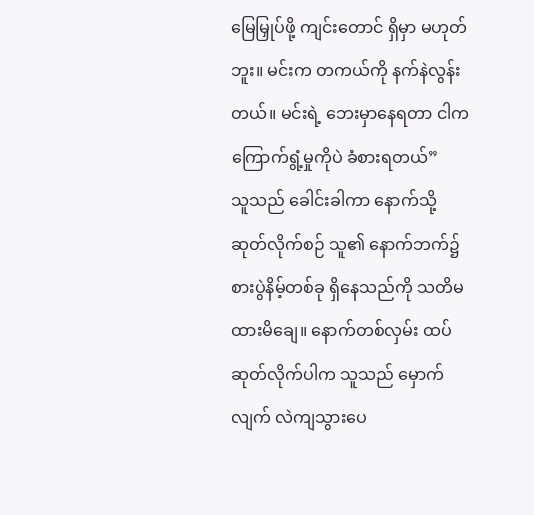မြေမြှုပ်ဖို့ ကျင်းတောင် ရှိမှာ မဟုတ်ဘူး။ မင်းက တကယ်ကို နက်နဲလွန်းတယ်။ မင်းရဲ့ ဘေးမှာနေရတာ ငါက ကြောက်ရွံ့မှုကိုပဲ ခံစားရတယ်”
သူသည် ခေါင်းခါကာ နောက်သို့ ဆုတ်လိုက်စဉ် သူ၏ နောက်ဘက်၌ စားပွဲနိမ့်တစ်ခု ရှိနေသည်ကို သတိမထားမိချေ။ နောက်တစ်လှမ်း ထပ်ဆုတ်လိုက်ပါက သူသည် မှောက်လျက် လဲကျသွားပေ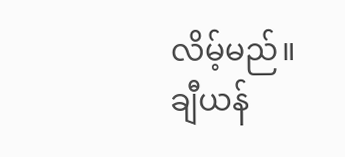လိမ့်မည်။
ချီယန်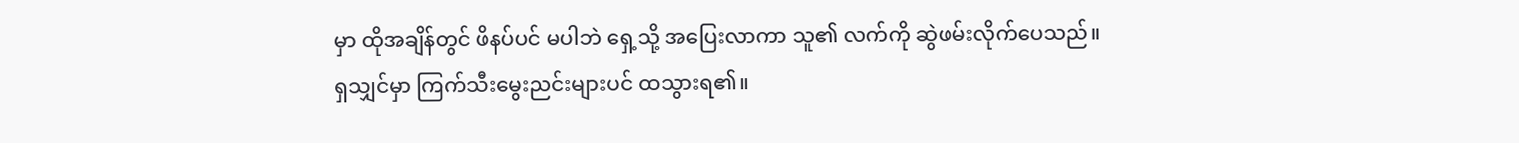မှာ ထိုအချိန်တွင် ဖိနပ်ပင် မပါဘဲ ရှေ့သို့ အပြေးလာကာ သူ၏ လက်ကို ဆွဲဖမ်းလိုက်ပေသည်။
ရှသျှင်မှာ ကြက်သီးမွေးညင်းများပင် ထသွားရ၏။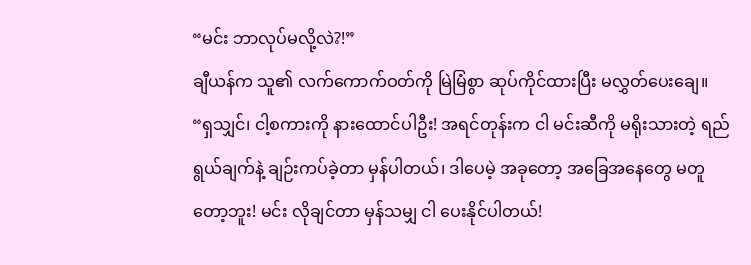“မင်း ဘာလုပ်မလို့လဲ?!”
ချီယန်က သူ၏ လက်ကောက်ဝတ်ကို မြဲမြံစွာ ဆုပ်ကိုင်ထားပြီး မလွှတ်ပေးချေ။
“ရှသျှင်၊ ငါ့စကားကို နားထောင်ပါဦး! အရင်တုန်းက ငါ မင်းဆီကို မရိုးသားတဲ့ ရည်ရွယ်ချက်နဲ့ ချဉ်းကပ်ခဲ့တာ မှန်ပါတယ်၊ ဒါပေမဲ့ အခုတော့ အခြေအနေတွေ မတူတော့ဘူး! မင်း လိုချင်တာ မှန်သမျှ ငါ ပေးနိုင်ပါတယ်!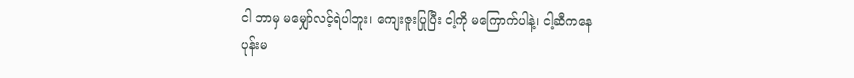ငါ ဘာမှ မမျှော်လင့်ရဲပါဘူး၊ ကျေးဇူးပြုပြီး ငါ့ကို မကြောက်ပါနဲ့၊ ငါ့ဆီကနေ ပုန်းမ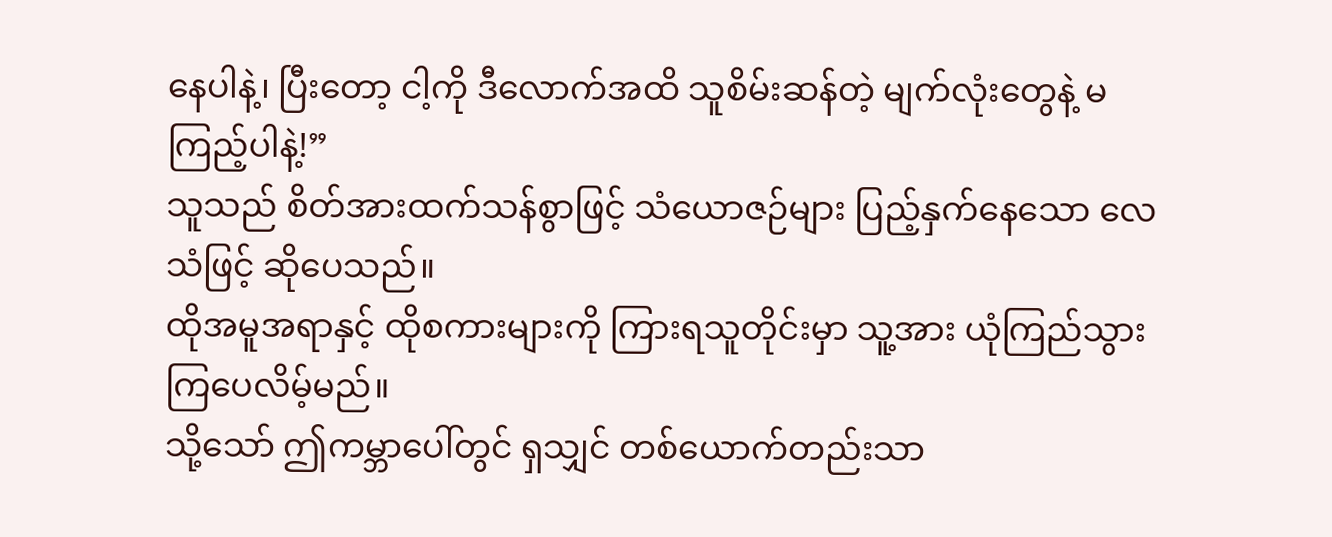နေပါနဲ့၊ ပြီးတော့ ငါ့ကို ဒီလောက်အထိ သူစိမ်းဆန်တဲ့ မျက်လုံးတွေနဲ့ မကြည့်ပါနဲ့!”
သူသည် စိတ်အားထက်သန်စွာဖြင့် သံယောဇဉ်များ ပြည့်နှက်နေသော လေသံဖြင့် ဆိုပေသည်။
ထိုအမူအရာနှင့် ထိုစကားများကို ကြားရသူတိုင်းမှာ သူ့အား ယုံကြည်သွားကြပေလိမ့်မည်။
သို့သော် ဤကမ္ဘာပေါ်တွင် ရှသျှင် တစ်ယောက်တည်းသာ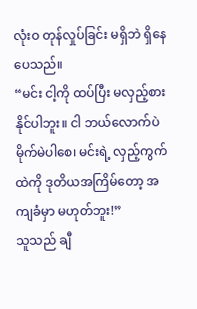လုံးဝ တုန်လှုပ်ခြင်း မရှိဘဲ ရှိနေပေသည်။
“မင်း ငါ့ကို ထပ်ပြီး မလှည့်စားနိုင်ပါဘူး။ ငါ ဘယ်လောက်ပဲ မိုက်မဲပါစေ၊ မင်းရဲ့ လှည့်ကွက်ထဲကို ဒုတိယအကြိမ်တော့ အကျခံမှာ မဟုတ်ဘူး!”
သူသည် ချီ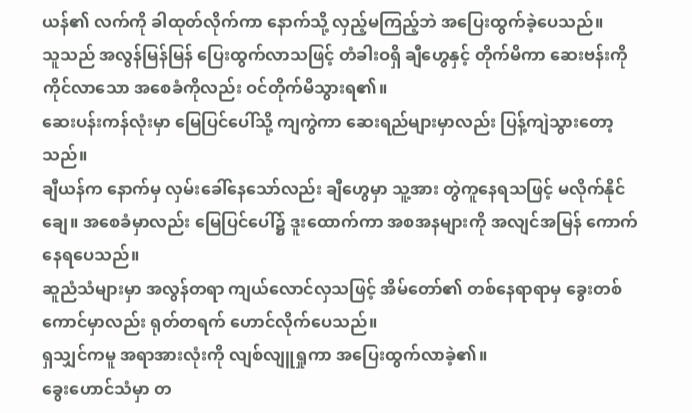ယန်၏ လက်ကို ခါထုတ်လိုက်ကာ နောက်သို့ လှည့်မကြည့်ဘဲ အပြေးထွက်ခဲ့ပေသည်။
သူသည် အလွန်မြန်မြန် ပြေးထွက်လာသဖြင့် တံခါးဝရှိ ချီဟွေနှင့် တိုက်မိကာ ဆေးဗန်းကို ကိုင်လာသော အစေခံကိုလည်း ဝင်တိုက်မိသွားရ၏။
ဆေးပန်းကန်လုံးမှာ မြေပြင်ပေါ်သို့ ကျကွဲကာ ဆေးရည်များမှာလည်း ပြန့်ကျဲသွားတော့သည်။
ချီယန်က နောက်မှ လှမ်းခေါ်နေသော်လည်း ချီဟွေမှာ သူ့အား တွဲကူနေရသဖြင့် မလိုက်နိုင်ချေ။ အစေခံမှာလည်း မြေပြင်ပေါ်၌ ဒူးထောက်ကာ အစအနများကို အလျင်အမြန် ကောက်နေရပေသည်။
ဆူညံသံများမှာ အလွန်တရာ ကျယ်လောင်လှသဖြင့် အိမ်တော်၏ တစ်နေရာရာမှ ခွေးတစ်ကောင်မှာလည်း ရုတ်တရက် ဟောင်လိုက်ပေသည်။
ရှသျှင်ကမူ အရာအားလုံးကို လျစ်လျူရှုကာ အပြေးထွက်လာခဲ့၏။
ခွေးဟောင်သံမှာ တ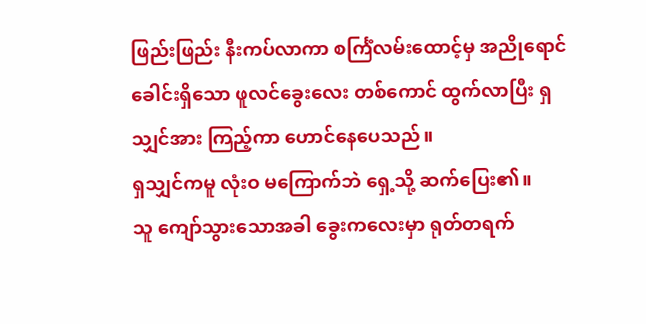ဖြည်းဖြည်း နီးကပ်လာကာ စင်္ကြံလမ်းထောင့်မှ အညိုရောင် ခေါင်းရှိသော ဖူလင်ခွေးလေး တစ်ကောင် ထွက်လာပြီး ရှသျှင်အား ကြည့်ကာ ဟောင်နေပေသည်။
ရှသျှင်ကမူ လုံးဝ မကြောက်ဘဲ ရှေ့သို့ ဆက်ပြေး၏။
သူ ကျော်သွားသောအခါ ခွေးကလေးမှာ ရုတ်တရက်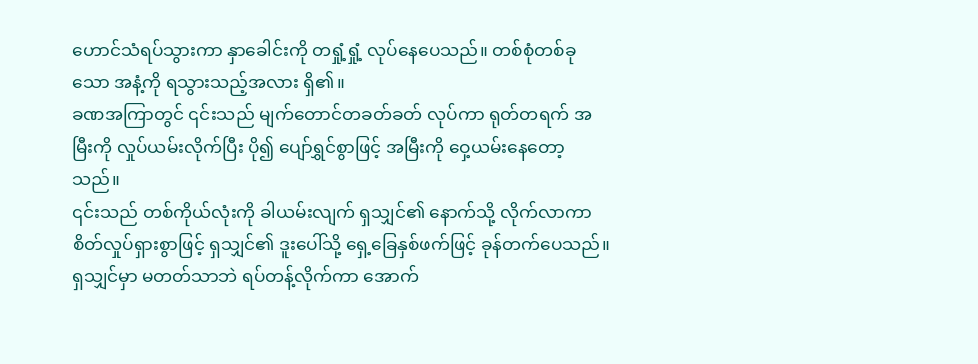ဟောင်သံရပ်သွားကာ နှာခေါင်းကို တရှုံ့ရှုံ့ လုပ်နေပေသည်။ တစ်စုံတစ်ခုသော အနံ့ကို ရသွားသည့်အလား ရှိ၏။
ခဏအကြာတွင် ၎င်းသည် မျက်တောင်တခတ်ခတ် လုပ်ကာ ရုတ်တရက် အမြီးကို လှုပ်ယမ်းလိုက်ပြီး ပို၍ ပျော်ရွှင်စွာဖြင့် အမြီးကို ဝှေ့ယမ်းနေတော့သည်။
၎င်းသည် တစ်ကိုယ်လုံးကို ခါယမ်းလျက် ရှသျှင်၏ နောက်သို့ လိုက်လာကာ စိတ်လှုပ်ရှားစွာဖြင့် ရှသျှင်၏ ဒူးပေါ်သို့ ရှေ့ခြေနှစ်ဖက်ဖြင့် ခုန်တက်ပေသည်။
ရှသျှင်မှာ မတတ်သာဘဲ ရပ်တန့်လိုက်ကာ အောက်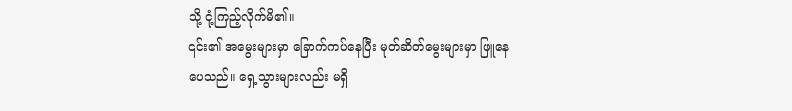သို့ ငုံ့ကြည့်လိုက်မိ၏။
၎င်း၏ အမွေးများမှာ ခြောက်ကပ်နေပြီး မုတ်ဆိတ်မွေးများမှာ ဖြူနေပေသည်။ ရှေ့သွားများလည်း မရှိ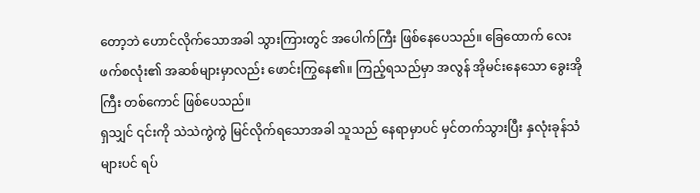တော့ဘဲ ဟောင်လိုက်သောအခါ သွားကြားတွင် အပေါက်ကြီး ဖြစ်နေပေသည်။ ခြေထောက် လေးဖက်စလုံး၏ အဆစ်များမှာလည်း ဖောင်းကြွနေ၏။ ကြည့်ရသည်မှာ အလွန် အိုမင်းနေသော ခွေးအိုကြီး တစ်ကောင် ဖြစ်ပေသည်။
ရှသျှင် ၎င်းကို သဲသဲကွဲကွဲ မြင်လိုက်ရသောအခါ သူသည် နေရာမှာပင် မှင်တက်သွားပြီး နှလုံးခုန်သံများပင် ရပ်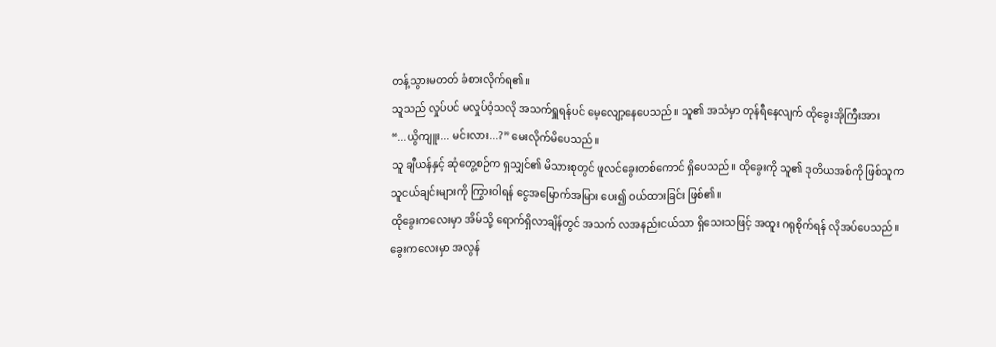တန့်သွားမတတ် ခံစားလိုက်ရ၏။
သူသည် လှုပ်ပင် မလှုပ်ဝံ့သလို အသက်ရှူရန်ပင် မေ့လျော့နေပေသည်။ သူ၏ အသံမှာ တုန်ရီနေလျက် ထိုခွေးအိုကြီးအား
“...ယွိကျူး... မင်းလား...?” မေးလိုက်မိပေသည်။
သူ ချီယန်နှင့် ဆုံတွေ့စဉ်က ရှသျှင်၏ မိသားစုတွင် ဖူလင်ခွေးတစ်ကောင် ရှိပေသည်။ ထိုခွေးကို သူ၏ ဒုတိယအစ်ကို ဖြစ်သူက သူငယ်ချင်းများကို ကြွားဝါရန် ငွေအမြောက်အမြား ပေး၍ ဝယ်ထားခြင်း ဖြစ်၏။
ထိုခွေးကလေးမှာ အိမ်သို့ ရောက်ရှိလာချိန်တွင် အသက် လအနည်းငယ်သာ ရှိသေးသဖြင့် အထူး ဂရုစိုက်ရန် လိုအပ်ပေသည်။
ခွေးကလေးမှာ အလွန်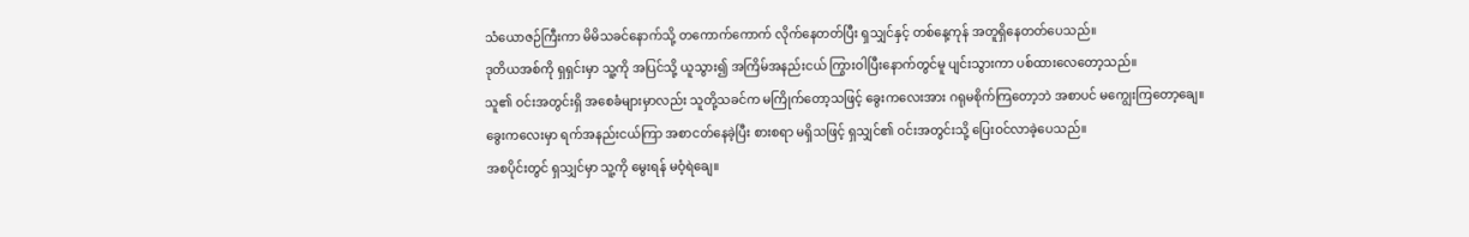သံယောဇဉ်ကြီးကာ မိမိသခင်နောက်သို့ တကောက်ကောက် လိုက်နေတတ်ပြီး ရှသျှင်နှင့် တစ်နေ့ကုန် အတူရှိနေတတ်ပေသည်။
ဒုတိယအစ်ကို ရှရှင်းမှာ သူ့ကို အပြင်သို့ ယူသွား၍ အကြိမ်အနည်းငယ် ကြွားဝါပြီးနောက်တွင်မူ ပျင်းသွားကာ ပစ်ထားလေတော့သည်။
သူ၏ ဝင်းအတွင်းရှိ အစေခံများမှာလည်း သူတို့သခင်က မကြိုက်တော့သဖြင့် ခွေးကလေးအား ဂရုမစိုက်ကြတော့ဘဲ အစာပင် မကျွေးကြတော့ချေ။
ခွေးကလေးမှာ ရက်အနည်းငယ်ကြာ အစာငတ်နေခဲ့ပြီး စားစရာ မရှိသဖြင့် ရှသျှင်၏ ဝင်းအတွင်းသို့ ပြေးဝင်လာခဲ့ပေသည်။
အစပိုင်းတွင် ရှသျှင်မှာ သူ့ကို မွေးရန် မဝံ့ရဲချေ။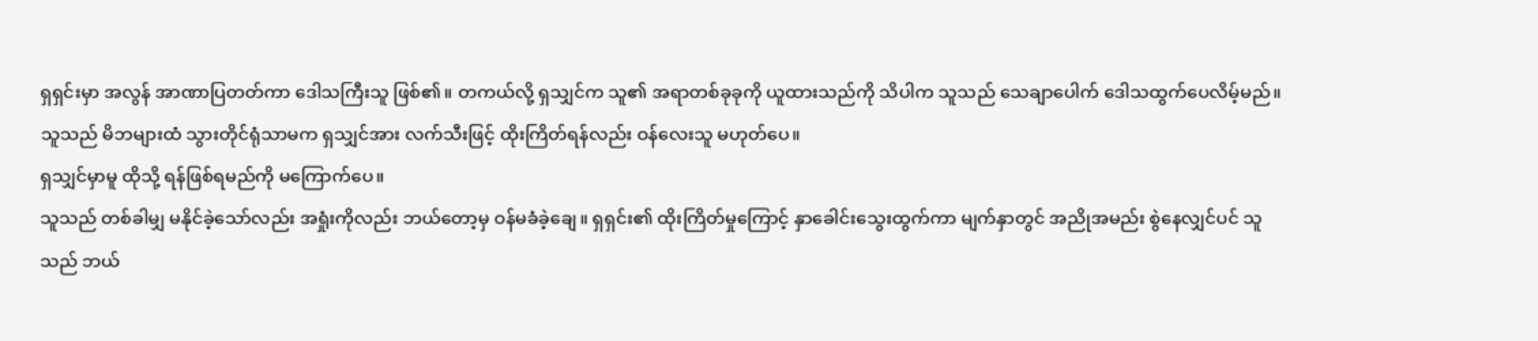ရှရှင်းမှာ အလွန် အာဏာပြတတ်ကာ ဒေါသကြီးသူ ဖြစ်၏။ တကယ်လို့ ရှသျှင်က သူ၏ အရာတစ်ခုခုကို ယူထားသည်ကို သိပါက သူသည် သေချာပေါက် ဒေါသထွက်ပေလိမ့်မည်။
သူသည် မိဘများထံ သွားတိုင်ရုံသာမက ရှသျှင်အား လက်သီးဖြင့် ထိုးကြိတ်ရန်လည်း ဝန်လေးသူ မဟုတ်ပေ။
ရှသျှင်မှာမူ ထိုသို့ ရန်ဖြစ်ရမည်ကို မကြောက်ပေ။
သူသည် တစ်ခါမျှ မနိုင်ခဲ့သော်လည်း အရှုံးကိုလည်း ဘယ်တော့မှ ဝန်မခံခဲ့ချေ။ ရှရှင်း၏ ထိုးကြိတ်မှုကြောင့် နှာခေါင်းသွေးထွက်ကာ မျက်နှာတွင် အညိုအမည်း စွဲနေလျှင်ပင် သူသည် ဘယ်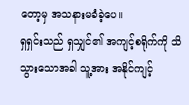တော့မှ အသနားမခံခဲ့ပေ။
ရှရှင်းသည် ရှသျှင်၏ အကျင့်စရိုက်ကို သိသွားသောအခါ သူ့အား အနိုင်ကျင့်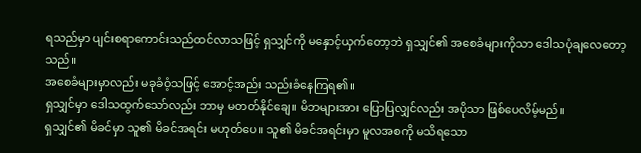ရသည်မှာ ပျင်းစရာကောင်းသည်ထင်လာသဖြင့် ရှသျှင်ကို မနှောင့်ယှက်တော့ဘဲ ရှသျှင်၏ အစေခံများကိုသာ ဒေါသပုံချလေတော့သည်။
အစေခံများမှာလည်း မခုခံဝံ့သဖြင့် အောင့်အည်း သည်းခံနေကြရ၏။
ရှသျှင်မှာ ဒေါသထွက်သော်လည်း ဘာမှ မတတ်နိုင်ချေ။ မိဘများအား ပြောပြလျှင်လည်း အပိုသာ ဖြစ်ပေလိမ့်မည်။
ရှသျှင်၏ မိခင်မှာ သူ၏ မိခင်အရင်း မဟုတ်ပေ။ သူ၏ မိခင်အရင်းမှာ မူလအစကို မသိရသော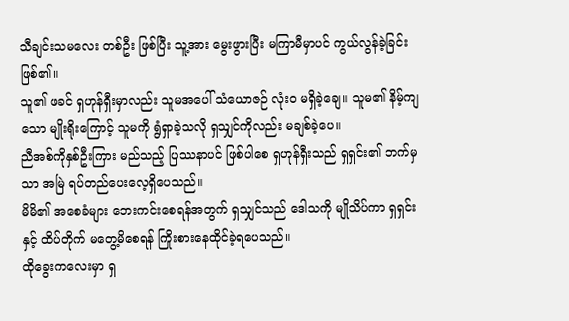သီချင်းသမလေး တစ်ဦး ဖြစ်ပြီး သူ့အား မွေးဖွားပြီး မကြာမီမှာပင် ကွယ်လွန်ခဲ့ခြင်း ဖြစ်၏။
သူ၏ ဖခင် ရှဟုန်ရှီးမှာလည်း သူမအပေါ် သံယောဇဉ် လုံးဝ မရှိခဲ့ချေ။ သူမ၏ နိမ့်ကျသော မျိုးရိုးကြောင့် သူမကို ရွံရှာခဲ့သလို ရှသျှင်ကိုလည်း မချစ်ခဲ့ပေ။
ညီအစ်ကိုနှစ်ဦးကြား မည်သည့် ပြဿနာပင် ဖြစ်ပါစေ ရှဟုန်ရှီးသည် ရှရှင်း၏ ဘက်မှသာ အမြဲ ရပ်တည်ပေးလေ့ရှိပေသည်။
မိမိ၏ အစေခံများ ဘေးကင်းစေရန်အတွက် ရှသျှင်သည် ဒေါသကို မျိုသိပ်ကာ ရှရှင်းနှင့် ထိပ်တိုက် မတွေ့မိစေရန် ကြိုးစားနေထိုင်ခဲ့ရပေသည်။
ထိုခွေးကလေးမှာ ရှ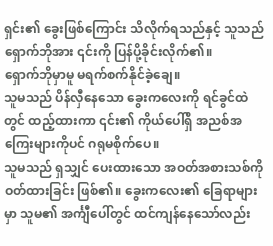ရှင်း၏ ခွေးဖြစ်ကြောင်း သိလိုက်ရသည်နှင့် သူသည် ရှောက်ဘိုအား ၎င်းကို ပြန်ပို့ခိုင်းလိုက်၏။
ရှောက်ဘိုမှာမူ မရက်စက်နိုင်ခဲ့ချေ။
သူမသည် ပိန်လှီနေသော ခွေးကလေးကို ရင်ခွင်ထဲတွင် ထည့်ထားကာ ၎င်း၏ ကိုယ်ပေါ်ရှိ အညစ်အကြေးများကိုပင် ဂရုမစိုက်ပေ။
သူမသည် ရှသျှင် ပေးထားသော အဝတ်အစားသစ်ကို ဝတ်ထားခြင်း ဖြစ်၏။ ခွေးကလေး၏ ခြေရာများမှာ သူမ၏ အင်္ကျီပေါ်တွင် ထင်ကျန်နေသော်လည်း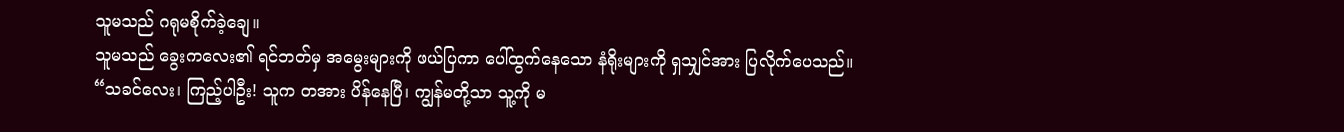သူမသည် ဂရုမစိုက်ခဲ့ချေ။
သူမသည် ခွေးကလေး၏ ရင်ဘတ်မှ အမွေးများကို ဖယ်ပြကာ ပေါ်ထွက်နေသော နံရိုးများကို ရှသျှင်အား ပြလိုက်ပေသည်။
“သခင်လေး၊ ကြည့်ပါဦး! သူက တအား ပိန်နေပြီ၊ ကျွန်မတို့သာ သူ့ကို မ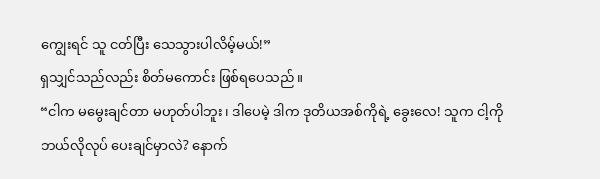ကျွေးရင် သူ ငတ်ပြီး သေသွားပါလိမ့်မယ်!”
ရှသျှင်သည်လည်း စိတ်မကောင်း ဖြစ်ရပေသည်။
“ငါက မမွေးချင်တာ မဟုတ်ပါဘူး၊ ဒါပေမဲ့ ဒါက ဒုတိယအစ်ကိုရဲ့ ခွေးလေ! သူက ငါ့ကို ဘယ်လိုလုပ် ပေးချင်မှာလဲ? နောက်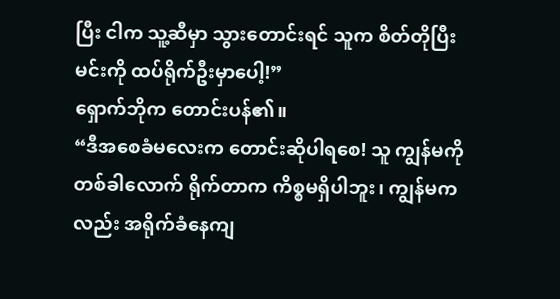ပြီး ငါက သူ့ဆီမှာ သွားတောင်းရင် သူက စိတ်တိုပြီး မင်းကို ထပ်ရိုက်ဦးမှာပေါ့!”
ရှောက်ဘိုက တောင်းပန်၏။
“ဒီအစေခံမလေးက တောင်းဆိုပါရစေ! သူ ကျွန်မကို တစ်ခါလောက် ရိုက်တာက ကိစ္စမရှိပါဘူး၊ ကျွန်မကလည်း အရိုက်ခံနေကျ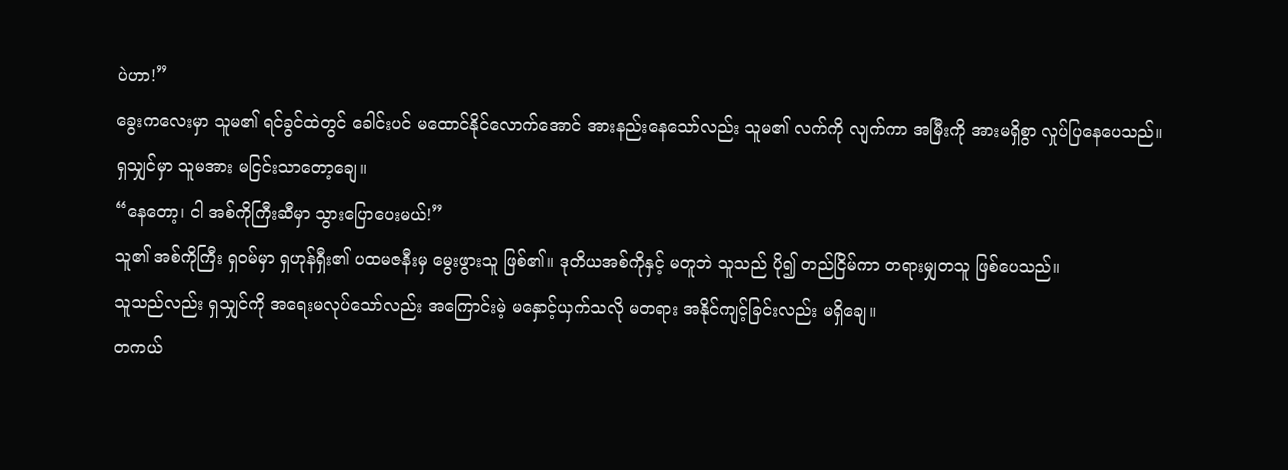ပဲဟာ!”
ခွေးကလေးမှာ သူမ၏ ရင်ခွင်ထဲတွင် ခေါင်းပင် မထောင်နိုင်လောက်အောင် အားနည်းနေသော်လည်း သူမ၏ လက်ကို လျက်ကာ အမြီးကို အားမရှိစွာ လှုပ်ပြနေပေသည်။
ရှသျှင်မှာ သူမအား မငြင်းသာတော့ချေ။
“နေတော့၊ ငါ အစ်ကိုကြီးဆီမှာ သွားပြောပေးမယ်!”
သူ၏ အစ်ကိုကြီး ရှဝမ်မှာ ရှဟုန်ရှီး၏ ပထမဇနီးမှ မွေးဖွားသူ ဖြစ်၏။ ဒုတိယအစ်ကိုနှင့် မတူဘဲ သူသည် ပို၍ တည်ငြိမ်ကာ တရားမျှတသူ ဖြစ်ပေသည်။
သူသည်လည်း ရှသျှင်ကို အရေးမလုပ်သော်လည်း အကြောင်းမဲ့ မနှောင့်ယှက်သလို မတရား အနိုင်ကျင့်ခြင်းလည်း မရှိချေ။
တကယ်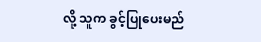လို့ သူက ခွင့်ပြုပေးမည်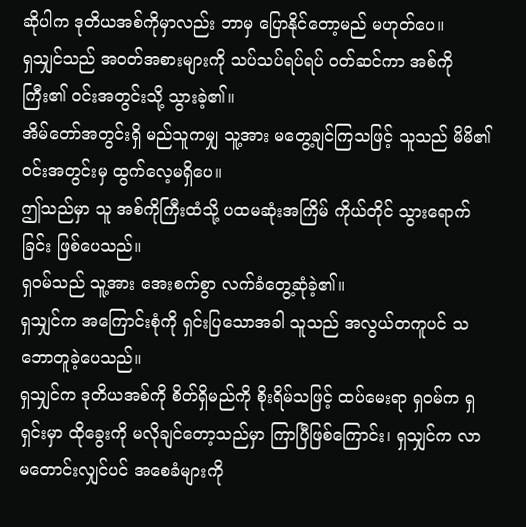ဆိုပါက ဒုတိယအစ်ကိုမှာလည်း ဘာမှ ပြောနိုင်တော့မည် မဟုတ်ပေ။
ရှသျှင်သည် အဝတ်အစားများကို သပ်သပ်ရပ်ရပ် ဝတ်ဆင်ကာ အစ်ကိုကြီး၏ ဝင်းအတွင်းသို့ သွားခဲ့၏။
အိမ်တော်အတွင်းရှိ မည်သူကမျှ သူ့အား မတွေ့ချင်ကြသဖြင့် သူသည် မိမိ၏ ဝင်းအတွင်းမှ ထွက်လေ့မရှိပေ။
ဤသည်မှာ သူ အစ်ကိုကြီးထံသို့ ပထမဆုံးအကြိမ် ကိုယ်တိုင် သွားရောက်ခြင်း ဖြစ်ပေသည်။
ရှဝမ်သည် သူ့အား အေးစက်စွာ လက်ခံတွေ့ဆုံခဲ့၏။
ရှသျှင်က အကြောင်းစုံကို ရှင်းပြသောအခါ သူသည် အလွယ်တကူပင် သဘောတူခဲ့ပေသည်။
ရှသျှင်က ဒုတိယအစ်ကို စိတ်ရှိမည်ကို စိုးရိမ်သဖြင့် ထပ်မေးရာ ရှဝမ်က ရှရှင်းမှာ ထိုခွေးကို မလိုချင်တော့သည်မှာ ကြာပြီဖြစ်ကြောင်း၊ ရှသျှင်က လာမတောင်းလျှင်ပင် အစေခံများကို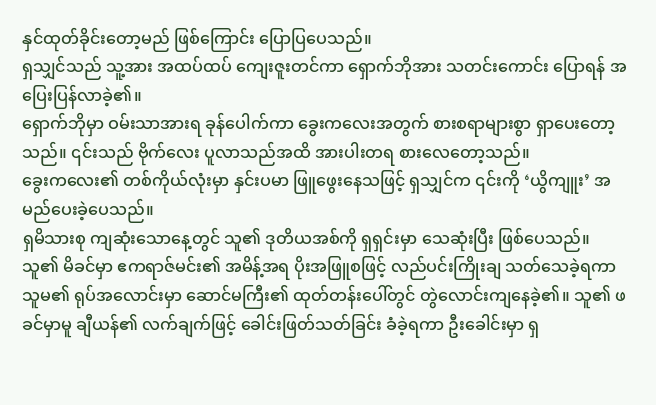နှင်ထုတ်ခိုင်းတော့မည် ဖြစ်ကြောင်း ပြောပြပေသည်။
ရှသျှင်သည် သူ့အား အထပ်ထပ် ကျေးဇူးတင်ကာ ရှောက်ဘိုအား သတင်းကောင်း ပြောရန် အပြေးပြန်လာခဲ့၏။
ရှောက်ဘိုမှာ ဝမ်းသာအားရ ခုန်ပေါက်ကာ ခွေးကလေးအတွက် စားစရာများစွာ ရှာပေးတော့သည်။ ၎င်းသည် ဗိုက်လေး ပူလာသည်အထိ အားပါးတရ စားလေတော့သည်။
ခွေးကလေး၏ တစ်ကိုယ်လုံးမှာ နှင်းပမာ ဖြူဖွေးနေသဖြင့် ရှသျှင်က ၎င်းကို ‘ယွိကျူး’ အမည်ပေးခဲ့ပေသည်။
ရှမိသားစု ကျဆုံးသောနေ့တွင် သူ၏ ဒုတိယအစ်ကို ရှရှင်းမှာ သေဆုံးပြီး ဖြစ်ပေသည်။
သူ၏ မိခင်မှာ ဧကရာဇ်မင်း၏ အမိန့်အရ ပိုးအဖြူစဖြင့် လည်ပင်းကြိုးချ သတ်သေခဲ့ရကာ သူမ၏ ရုပ်အလောင်းမှာ ဆောင်မကြီး၏ ထုတ်တန်းပေါ်တွင် တွဲလောင်းကျနေခဲ့၏။ သူ၏ ဖခင်မှာမူ ချီယန်၏ လက်ချက်ဖြင့် ခေါင်းဖြတ်သတ်ခြင်း ခံခဲ့ရကာ ဦးခေါင်းမှာ ရှ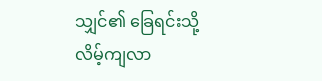သျှင်၏ ခြေရင်းသို့ လိမ့်ကျလာ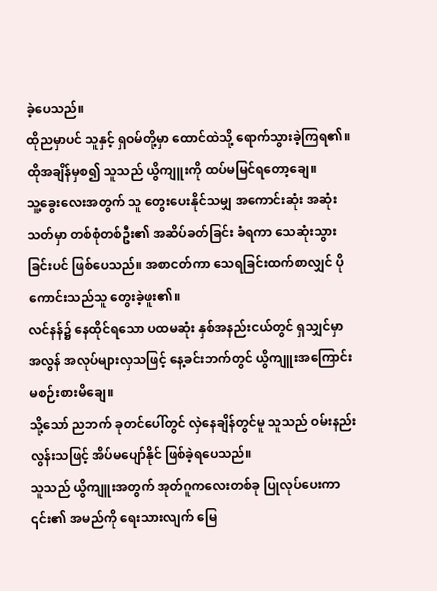ခဲ့ပေသည်။
ထိုညမှာပင် သူနှင့် ရှဝမ်တို့မှာ ထောင်ထဲသို့ ရောက်သွားခဲ့ကြရ၏။
ထိုအချိန်မှစ၍ သူသည် ယွိကျူးကို ထပ်မမြင်ရတော့ချေ။
သူ့ခွေးလေးအတွက် သူ တွေးပေးနိုင်သမျှ အကောင်းဆုံး အဆုံးသတ်မှာ တစ်စုံတစ်ဦး၏ အဆိပ်ခတ်ခြင်း ခံရကာ သေဆုံးသွားခြင်းပင် ဖြစ်ပေသည်။ အစာငတ်ကာ သေရခြင်းထက်စာလျှင် ပိုကောင်းသည်သူ တွေးခဲ့ဖူး၏။
လင်နန်၌ နေထိုင်ရသော ပထမဆုံး နှစ်အနည်းငယ်တွင် ရှသျှင်မှာ အလွန် အလုပ်များလှသဖြင့် နေ့ခင်းဘက်တွင် ယွိကျူးအကြောင်း မစဉ်းစားမိချေ။
သို့သော် ညဘက် ခုတင်ပေါ်တွင် လှဲနေချိန်တွင်မူ သူသည် ဝမ်းနည်းလွန်းသဖြင့် အိပ်မပျော်နိုင် ဖြစ်ခဲ့ရပေသည်။
သူသည် ယွိကျူးအတွက် အုတ်ဂူကလေးတစ်ခု ပြုလုပ်ပေးကာ ၎င်း၏ အမည်ကို ရေးသားလျက် မြေ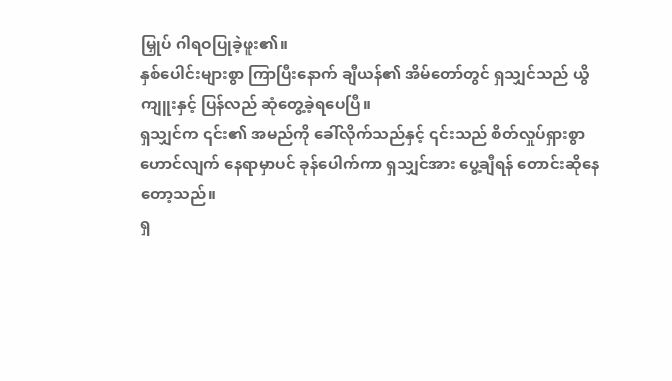မြှုပ် ဂါရဝပြုခဲ့ဖူး၏။
နှစ်ပေါင်းများစွာ ကြာပြီးနောက် ချီယန်၏ အိမ်တော်တွင် ရှသျှင်သည် ယွိကျူးနှင့် ပြန်လည် ဆုံတွေ့ခဲ့ရပေပြီ။
ရှသျှင်က ၎င်း၏ အမည်ကို ခေါ်လိုက်သည်နှင့် ၎င်းသည် စိတ်လှုပ်ရှားစွာ ဟောင်လျက် နေရာမှာပင် ခုန်ပေါက်ကာ ရှသျှင်အား ပွေ့ချီရန် တောင်းဆိုနေတော့သည်။
ရှ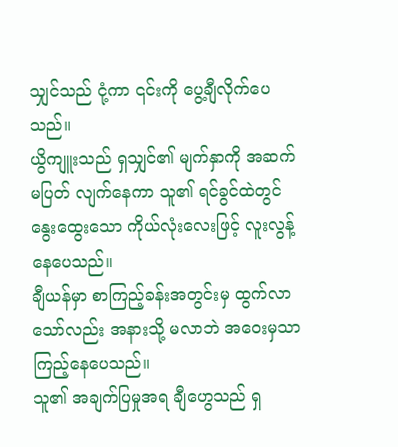သျှင်သည် ငုံ့ကာ ၎င်းကို ပွေ့ချီလိုက်ပေသည်။
ယွိကျူးသည် ရှသျှင်၏ မျက်နှာကို အဆက်မပြတ် လျက်နေကာ သူ၏ ရင်ခွင်ထဲတွင် နွေးထွေးသော ကိုယ်လုံးလေးဖြင့် လူးလွန့်နေပေသည်။
ချီယန်မှာ စာကြည့်ခန်းအတွင်းမှ ထွက်လာသော်လည်း အနားသို့ မလာဘဲ အဝေးမှသာ ကြည့်နေပေသည်။
သူ၏ အချက်ပြမှုအရ ချီဟွေသည် ရှ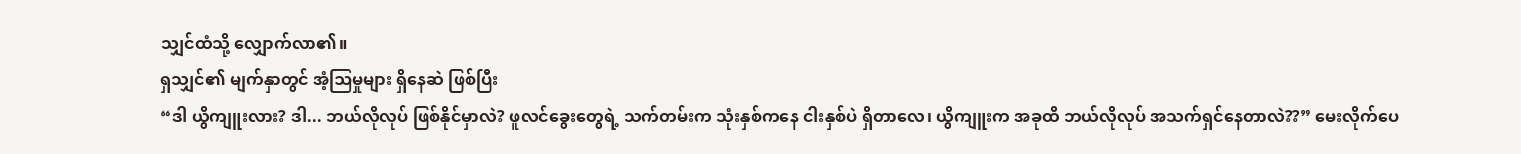သျှင်ထံသို့ လျှောက်လာ၏။
ရှသျှင်၏ မျက်နှာတွင် အံ့ဩမှုများ ရှိနေဆဲ ဖြစ်ပြီး
“ဒါ ယွိကျူးလား? ဒါ... ဘယ်လိုလုပ် ဖြစ်နိုင်မှာလဲ? ဖူလင်ခွေးတွေရဲ့ သက်တမ်းက သုံးနှစ်ကနေ ငါးနှစ်ပဲ ရှိတာလေ၊ ယွိကျူးက အခုထိ ဘယ်လိုလုပ် အသက်ရှင်နေတာလဲ??” မေးလိုက်ပေ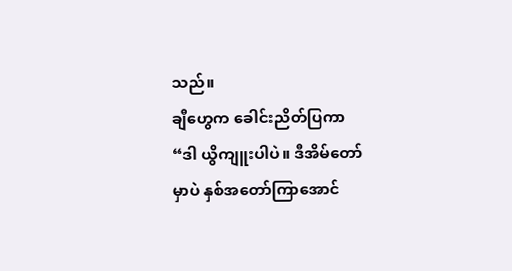သည်။
ချီဟွေက ခေါင်းညိတ်ပြကာ
“ဒါ ယွိကျူးပါပဲ။ ဒီအိမ်တော်မှာပဲ နှစ်အတော်ကြာအောင်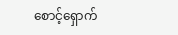စောင့်ရှောက်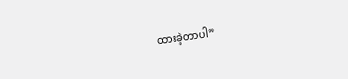ထားခဲ့တာပါ”